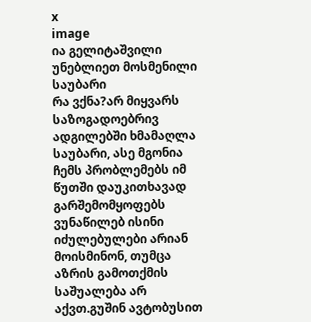x
image
ია გელიტაშვილი
უნებლიეთ მოსმენილი საუბარი
რა ვქნა?არ მიყვარს საზოგადოებრივ ადგილებში ხმამაღლა საუბარი, ასე მგონია ჩემს პრობლემებს იმ წუთში დაუკითხავად გარშემომყოფებს ვუნაწილებ ისინი იძულებულები არიან მოისმინონ, თუმცა აზრის გამოთქმის საშუალება არ აქვთ.გუშინ ავტობუსით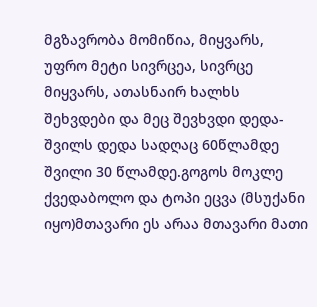მგზავრობა მომიწია, მიყვარს, უფრო მეტი სივრცეა, სივრცე მიყვარს, ათასნაირ ხალხს შეხვდები და მეც შევხვდი დედა-შვილს დედა სადღაც 60წლამდე შვილი 30 წლამდე.გოგოს მოკლე ქვედაბოლო და ტოპი ეცვა (მსუქანი იყო)მთავარი ეს არაა მთავარი მათი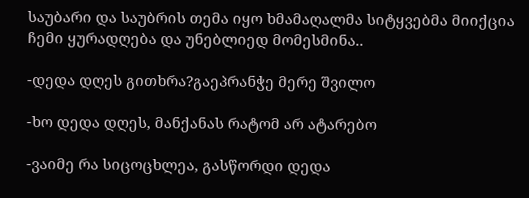საუბარი და საუბრის თემა იყო ხმამაღალმა სიტყვებმა მიიქცია ჩემი ყურადღება და უნებლიედ მომესმინა..

-დედა დღეს გითხრა?გაეპრანჭე მერე შვილო

-ხო დედა დღეს, მანქანას რატომ არ ატარებო

-ვაიმე რა სიცოცხლეა, გასწორდი დედა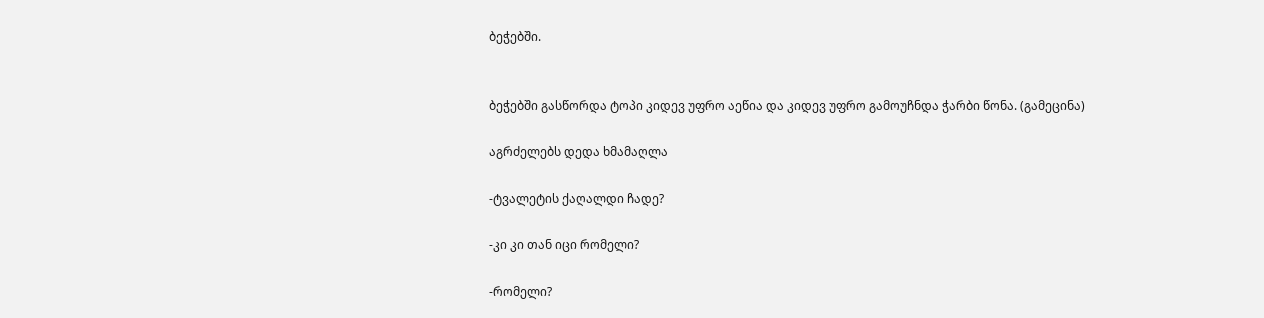ბეჭებში.


ბეჭებში გასწორდა ტოპი კიდევ უფრო აეწია და კიდევ უფრო გამოუჩნდა ჭარბი წონა. (გამეცინა)

აგრძელებს დედა ხმამაღლა

-ტვალეტის ქაღალდი ჩადე?

-კი კი თან იცი რომელი?

-რომელი?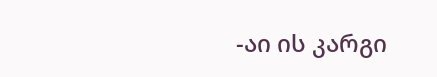-აი ის კარგი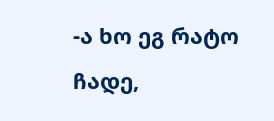-ა ხო ეგ რატო ჩადე,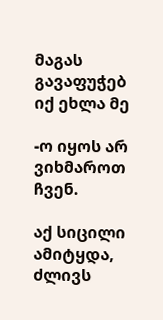მაგას გავაფუჭებ იქ ეხლა მე

-ო იყოს არ ვიხმაროთ ჩვენ.

აქ სიცილი ამიტყდა, ძლივს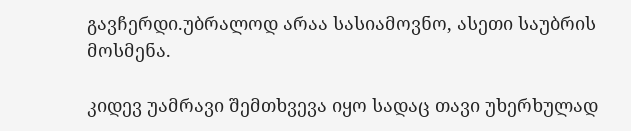გავჩერდი.უბრალოდ არაა სასიამოვნო, ასეთი საუბრის მოსმენა.

კიდევ უამრავი შემთხვევა იყო სადაც თავი უხერხულად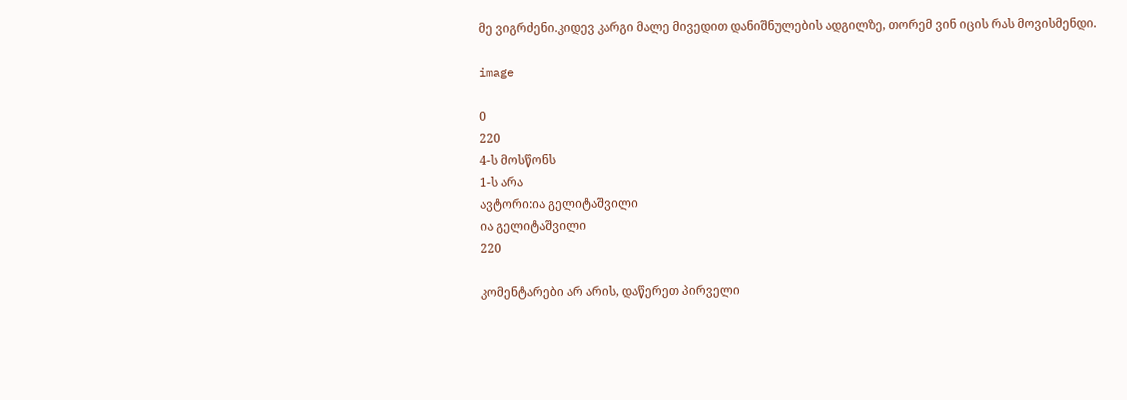მე ვიგრძენი.კიდევ კარგი მალე მივედით დანიშნულების ადგილზე, თორემ ვინ იცის რას მოვისმენდი.

image

0
220
4-ს მოსწონს
1-ს არა
ავტორი:ია გელიტაშვილი
ია გელიტაშვილი
220

კომენტარები არ არის, დაწერეთ პირველი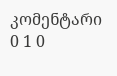კომენტარი
0 1 0